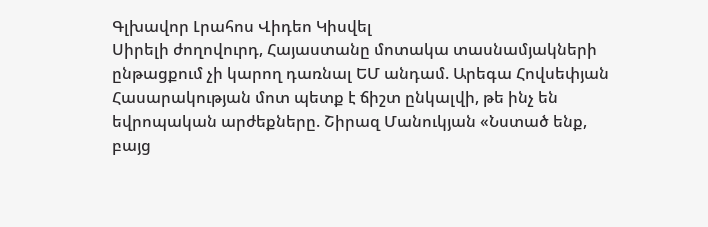Գլխավոր Լրահոս Վիդեո Կիսվել
Սիրելի ժողովուրդ, Հայաստանը մոտակա տասնամյակների ընթացքում չի կարող դառնալ ԵՄ անդամ. Արեգա Հովսեփյան Հասարակության մոտ պետք է ճիշտ ընկալվի, թե ինչ են եվրոպական արժեքները. Շիրազ Մանուկյան «Նստած ենք, բայց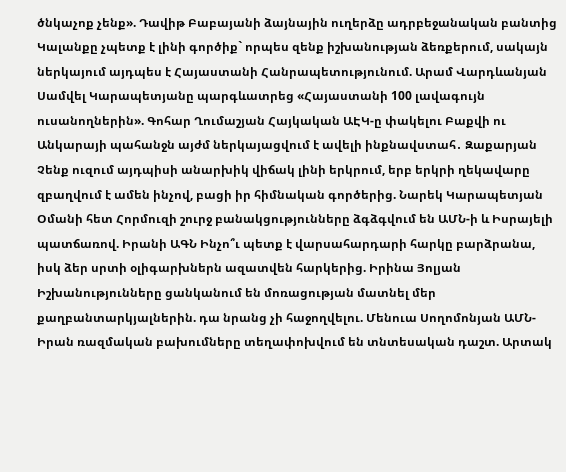ծնկաչոք չենք». Դավիթ Բաբայանի ձայնային ուղերձը ադրբեջանական բանտից Կալանքը չպետք է լինի գործիք` որպես զենք իշխանության ձեռքերում, սակայն ներկայում այդպես է Հայաստանի Հանրապետությունում. Արամ Վարդևանյան Սամվել Կարապետյանը պարգևատրեց «Հայաստանի 100 լավագույն ուսանողներին». Գոհար Ղումաշյան Հայկական ԱԷԿ-ը փակելու Բաքվի ու Անկարայի պահանջն այժմ ներկայացվում է ավելի ինքնավստահ․ Զաքարյան Չենք ուզում այդպիսի անարխիկ վիճակ լինի երկրում, երբ երկրի ղեկավարը զբաղվում է ամեն ինչով, բացի իր հիմնական գործերից. Նարեկ Կարապետյան Օմանի հետ Հորմուզի շուրջ բանակցությունները ձգձգվում են ԱՄՆ-ի և Իսրայելի պատճառով. Իրանի ԱԳՆ Ինչո՞ւ պետք է վարսահարդարի հարկը բարձրանա, իսկ ձեր սրտի օլիգարխներն ազատվեն հարկերից. Իրինա Յոլյան Իշխանությունները ցանկանում են մոռացության մատնել մեր քաղբանտարկյալներին. դա նրանց չի հաջողվելու. Մենուա Սողոմոնյան ԱՄՆ-Իրան ռազմական բախումները տեղափոխվում են տնտեսական դաշտ. Արտակ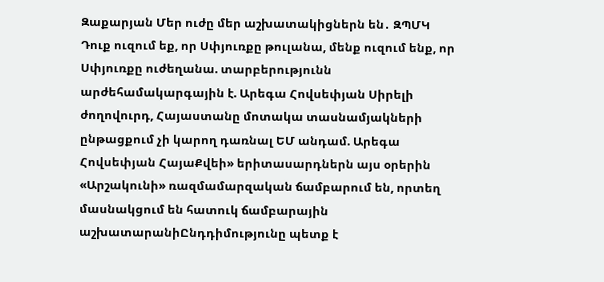Զաքարյան Մեր ուժը մեր աշխատակիցներն են․ ԶՊՄԿ
Դուք ուզում եք, որ Սփյուռքը թուլանա, մենք ուզում ենք, որ Սփյուռքը ուժեղանա. տարբերությունն արժեհամակարգային է. Արեգա Հովսեփյան Սիրելի ժողովուրդ, Հայաստանը մոտակա տասնամյակների ընթացքում չի կարող դառնալ ԵՄ անդամ. Արեգա Հովսեփյան ՀայաՔվեի» երիտասարդներն այս օրերին «Արշակունի» ռազմամարզական ճամբարում են, որտեղ մասնակցում են հատուկ ճամբարային աշխատարանիԸնդդիմությունը պետք է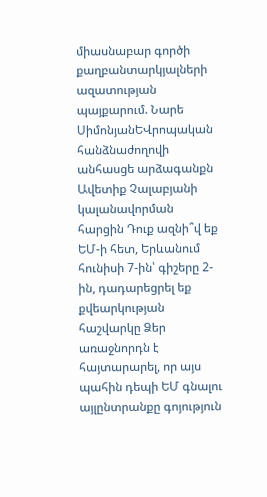միասնաբար գործի քաղբանտարկյալների ազատության պայքարում. Նարե ՍիմոնյանԵՎրոպական հանձնաժողովի անհասցե արձագանքն Ավետիք Չալաբյանի կալանավորման հարցին Դուք ազնի՞վ եք ԵՄ-ի հետ, Երևանում հունիսի 7-ին՝ գիշերը 2-ին, դադարեցրել եք քվեարկության հաշվարկը Ձեր առաջնորդն է հայտարարել, որ այս պահին դեպի ԵՄ գնալու այլընտրանքը գոյություն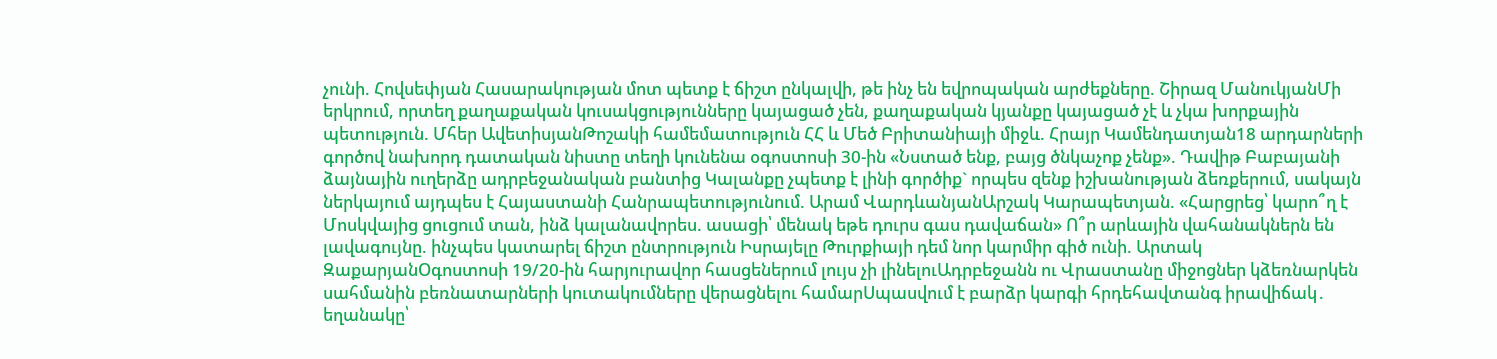չունի. Հովսեփյան Հասարակության մոտ պետք է ճիշտ ընկալվի, թե ինչ են եվրոպական արժեքները. Շիրազ ՄանուկյանՄի երկրում, որտեղ քաղաքական կուսակցությունները կայացած չեն, քաղաքական կյանքը կայացած չէ և չկա խորքային պետություն. Մհեր ԱվետիսյանԹոշակի համեմատություն ՀՀ և Մեծ Բրիտանիայի միջև. Հրայր Կամենդատյան18 արդարների գործով նախորդ դատական նիստը տեղի կունենա օգոստոսի 30-ին «Նստած ենք, բայց ծնկաչոք չենք». Դավիթ Բաբայանի ձայնային ուղերձը ադրբեջանական բանտից Կալանքը չպետք է լինի գործիք` որպես զենք իշխանության ձեռքերում, սակայն ներկայում այդպես է Հայաստանի Հանրապետությունում. Արամ ՎարդևանյանԱրշակ Կարապետյան. «Հարցրեց՝ կարո՞ղ է Մոսկվայից ցուցում տան, ինձ կալանավորես. ասացի՝ մենակ եթե դուրս գաս դավաճան» Ո՞ր արևային վահանակներն են լավագույնը. ինչպես կատարել ճիշտ ընտրություն Իսրայելը Թուրքիայի դեմ նոր կարմիր գիծ ունի. Արտակ ԶաքարյանՕգոստոսի 19/20-ին հարյուրավոր հասցեներում լույս չի լինելուԱդրբեջանն ու Վրաստանը միջոցներ կձեռնարկեն սահմանին բեռնատարների կուտակումները վերացնելու համարՍպասվում է բարձր կարգի հրդեհավտանգ իրավիճակ․ եղանակը՝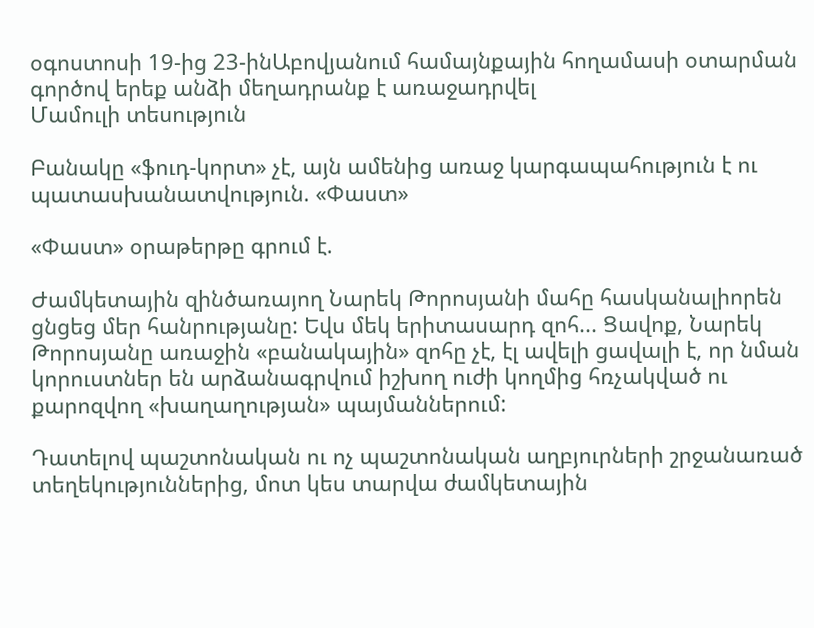օգոստոսի 19-ից 23-ինԱբովյանում համայնքային հողամասի օտարման գործով երեք անձի մեղադրանք է առաջադրվել
Մամուլի տեսություն

Բանակը «ֆուդ-կորտ» չէ, այն ամենից առաջ կարգապահություն է ու պատասխանատվություն. «Փաստ»

«Փաստ» օրաթերթը գրում է.

Ժամկետային զինծառայող Նարեկ Թորոսյանի մահը հասկանալիորեն ցնցեց մեր հանրությանը: Եվս մեկ երիտասարդ զոհ... Ցավոք, Նարեկ Թորոսյանը առաջին «բանակային» զոհը չէ, էլ ավելի ցավալի է, որ նման կորուստներ են արձանագրվում իշխող ուժի կողմից հռչակված ու քարոզվող «խաղաղության» պայմաններում:

Դատելով պաշտոնական ու ոչ պաշտոնական աղբյուրների շրջանառած տեղեկություններից, մոտ կես տարվա ժամկետային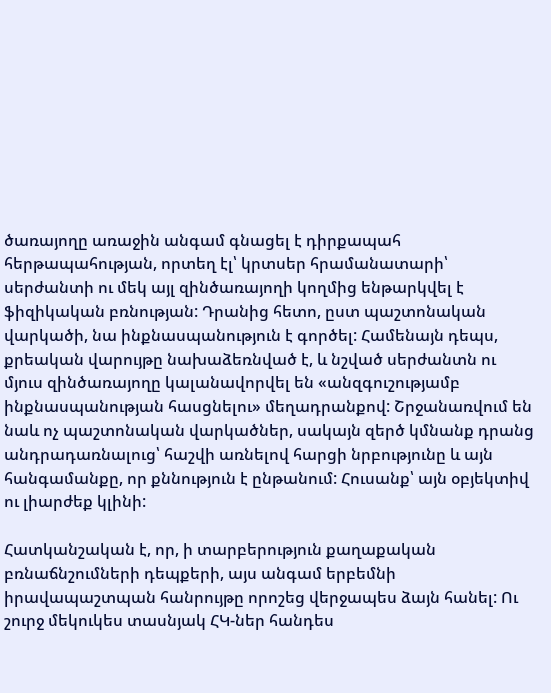ծառայողը առաջին անգամ գնացել է դիրքապահ հերթապահության, որտեղ էլ՝ կրտսեր հրամանատարի՝ սերժանտի ու մեկ այլ զինծառայողի կողմից ենթարկվել է ֆիզիկական բռնության: Դրանից հետո, ըստ պաշտոնական վարկածի, նա ինքնասպանություն է գործել: Համենայն դեպս, քրեական վարույթը նախաձեռնված է, և նշված սերժանտն ու մյուս զինծառայողը կալանավորվել են «անզգուշությամբ ինքնասպանության հասցնելու» մեղադրանքով: Շրջանառվում են նաև ոչ պաշտոնական վարկածներ, սակայն զերծ կմնանք դրանց անդրադառնալուց՝ հաշվի առնելով հարցի նրբությունը և այն հանգամանքը, որ քննություն է ընթանում: Հուսանք՝ այն օբյեկտիվ ու լիարժեք կլինի:

Հատկանշական է, որ, ի տարբերություն քաղաքական բռնաճնշումների դեպքերի, այս անգամ երբեմնի իրավապաշտպան հանրույթը որոշեց վերջապես ձայն հանել: Ու շուրջ մեկուկես տասնյակ ՀԿ-ներ հանդես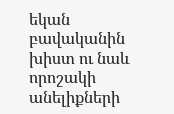եկան բավականին խիստ ու նաև որոշակի անելիքների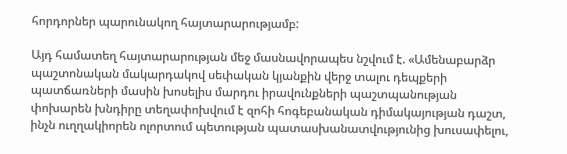հորդորներ պարունակող հայտարարությամբ:

Այդ համատեղ հայտարարության մեջ մասնավորապես նշվում է. «Ամենաբարձր պաշտոնական մակարդակով սեփական կյանքին վերջ տալու դեպքերի պատճառների մասին խոսելիս մարդու իրավունքների պաշտպանության փոխարեն խնդիրը տեղափոխվում է զոհի հոգեբանական դիմակայության դաշտ, ինչն ուղղակիորեն ոլորտում պետության պատասխանատվությունից խուսափելու,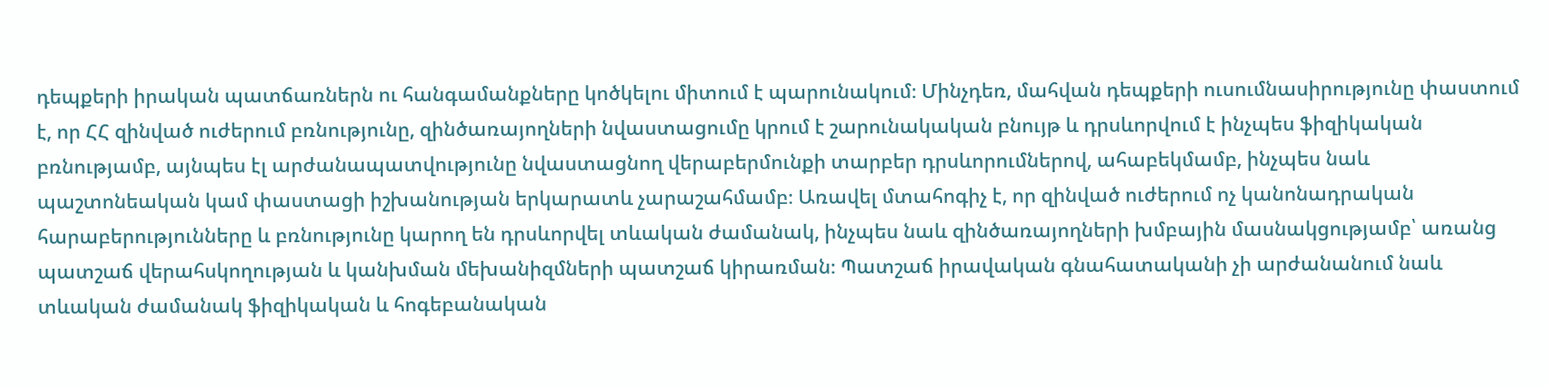դեպքերի իրական պատճառներն ու հանգամանքները կոծկելու միտում է պարունակում։ Մինչդեռ, մահվան դեպքերի ուսումնասիրությունը փաստում է, որ ՀՀ զինված ուժերում բռնությունը, զինծառայողների նվաստացումը կրում է շարունակական բնույթ և դրսևորվում է ինչպես ֆիզիկական բռնությամբ, այնպես էլ արժանապատվությունը նվաստացնող վերաբերմունքի տարբեր դրսևորումներով, ահաբեկմամբ, ինչպես նաև պաշտոնեական կամ փաստացի իշխանության երկարատև չարաշահմամբ։ Առավել մտահոգիչ է, որ զինված ուժերում ոչ կանոնադրական հարաբերությունները և բռնությունը կարող են դրսևորվել տևական ժամանակ, ինչպես նաև զինծառայողների խմբային մասնակցությամբ՝ առանց պատշաճ վերահսկողության և կանխման մեխանիզմների պատշաճ կիրառման։ Պատշաճ իրավական գնահատականի չի արժանանում նաև տևական ժամանակ ֆիզիկական և հոգեբանական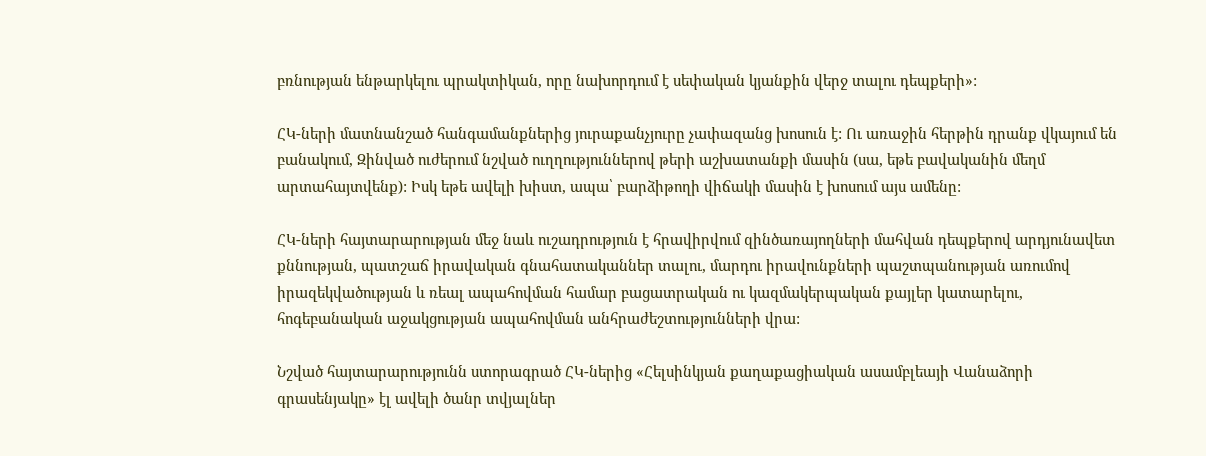բռնության ենթարկելու պրակտիկան, որը նախորդում է սեփական կյանքին վերջ տալու դեպքերի»:

ՀԿ-ների մատնանշած հանգամանքներից յուրաքանչյուրը չափազանց խոսուն է: Ու առաջին հերթին դրանք վկայում են բանակում, Զինված ուժերում նշված ուղղություններով թերի աշխատանքի մասին (սա, եթե բավականին մեղմ արտահայտվենք): Իսկ եթե ավելի խիստ, ապա՝ բարձիթողի վիճակի մասին է խոսում այս ամենը:

ՀԿ-ների հայտարարության մեջ նաև ուշադրություն է հրավիրվում զինծառայողների մահվան դեպքերով արդյունավետ քննության, պատշաճ իրավական գնահատականներ տալու, մարդու իրավունքների պաշտպանության առումով իրազեկվածության և ռեալ ապահովման համար բացատրական ու կազմակերպական քայլեր կատարելու, հոգեբանական աջակցության ապահովման անհրաժեշտությունների վրա:

Նշված հայտարարությունն ստորագրած ՀԿ-ներից «Հելսինկյան քաղաքացիական ասամբլեայի Վանաձորի գրասենյակը» էլ ավելի ծանր տվյալներ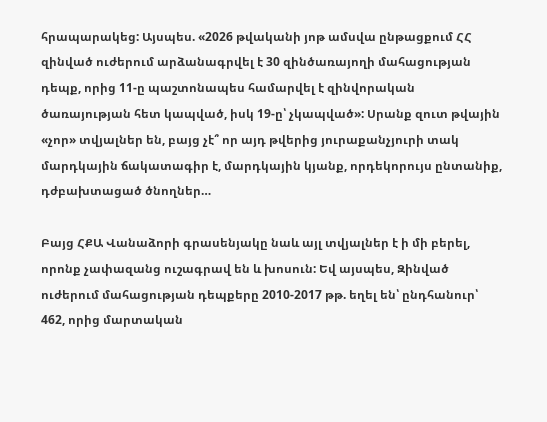հրապարակեց: Այսպես. «2026 թվականի յոթ ամսվա ընթացքում ՀՀ զինված ուժերում արձանագրվել է 30 զինծառայողի մահացության դեպք, որից 11-ը պաշտոնապես համարվել է զինվորական ծառայության հետ կապված, իսկ 19-ը՝ չկապված»: Սրանք զուտ թվային «չոր» տվյալներ են, բայց չէ՞ որ այդ թվերից յուրաքանչյուրի տակ մարդկային ճակատագիր է, մարդկային կյանք, որդեկորույս ընտանիք, դժբախտացած ծնողներ…

Բայց ՀՔԱ Վանաձորի գրասենյակը նաև այլ տվյալներ է ի մի բերել, որոնք չափազանց ուշագրավ են և խոսուն: Եվ այսպես, Զինված ուժերում մահացության դեպքերը 2010-2017 թթ. եղել են՝ ընդհանուր՝ 462, որից մարտական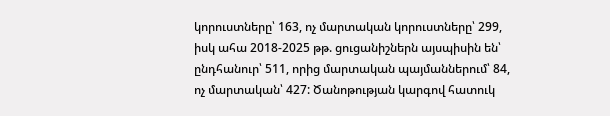կորուստները՝ 163, ոչ մարտական կորուստները՝ 299, իսկ ահա 2018-2025 թթ. ցուցանիշներն այսպիսին են՝ ընդհանուր՝ 511, որից մարտական պայմաններում՝ 84, ոչ մարտական՝ 427: Ծանոթության կարգով հատուկ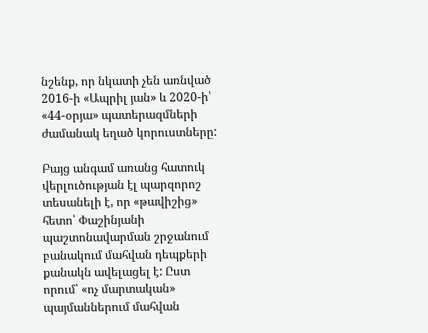նշենք, որ նկատի չեն առնված 2016-ի «Ապրիլ յան» և 2020-ի՝ «44-օրյա» պատերազմների ժամանակ եղած կորուստները:

Բայց անգամ առանց հատուկ վերլուծության էլ պարզորոշ տեսանելի է, որ «թավիշից» հետո՝ Փաշինյանի պաշտոնավարման շրջանում բանակում մահվան դեպքերի քանակն ավելացել է: Ըստ որում՝ «ոչ մարտական» պայմաններում մահվան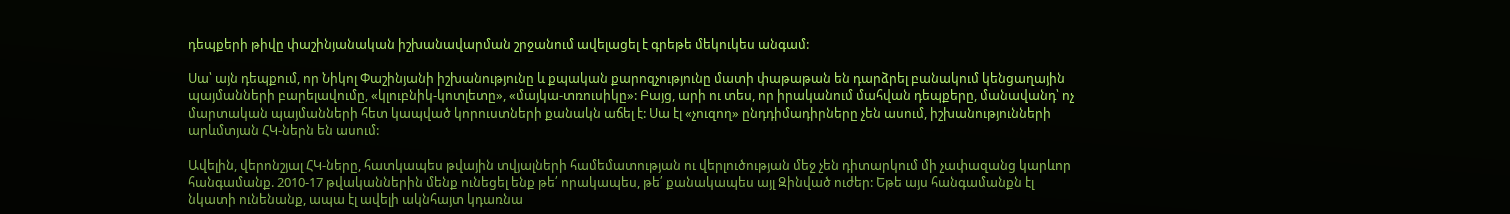դեպքերի թիվը փաշինյանական իշխանավարման շրջանում ավելացել է գրեթե մեկուկես անգամ:

Սա՝ այն դեպքում, որ Նիկոլ Փաշինյանի իշխանությունը և քպական քարոզչությունը մատի փաթաթան են դարձրել բանակում կենցաղային պայմանների բարելավումը, «կլուբնիկ-կոտլետը», «մայկա-տռուսիկը»: Բայց, արի ու տես, որ իրականում մահվան դեպքերը, մանավանդ՝ ոչ մարտական պայմանների հետ կապված կորուստների քանակն աճել է: Սա էլ «չուզող» ընդդիմադիրները չեն ասում, իշխանությունների արևմտյան ՀԿ-ներն են ասում:

Ավելին, վերոնշյալ ՀԿ-ները, հատկապես թվային տվյալների համեմատության ու վերլուծության մեջ չեն դիտարկում մի չափազանց կարևոր հանգամանք. 2010-17 թվականներին մենք ունեցել ենք թե՛ որակապես, թե՛ քանակապես այլ Զինված ուժեր: Եթե այս հանգամանքն էլ նկատի ունենանք, ապա էլ ավելի ակնհայտ կդառնա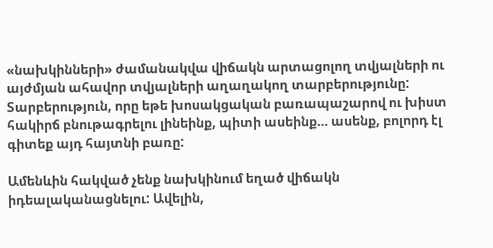«նախկինների» ժամանակվա վիճակն արտացոլող տվյալների ու այժմյան ահավոր տվյալների աղաղակող տարբերությունը: Տարբերություն, որը եթե խոսակցական բառապաշարով ու խիստ հակիրճ բնութագրելու լինեինք, պիտի ասեինք… ասենք, բոլորդ էլ գիտեք այդ հայտնի բառը:

Ամենևին հակված չենք նախկինում եղած վիճակն իդեալականացնելու: Ավելին,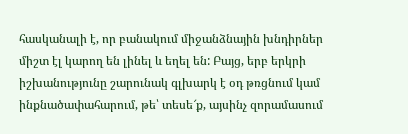հասկանալի է, որ բանակում միջանձնային խնդիրներ միշտ էլ կարող են լինել և եղել են: Բայց, երբ երկրի իշխանությունը շարունակ գլխարկ է օդ թռցնում կամ ինքնածափահարում, թե՝ տեսե՜ք, այսինչ զորամասում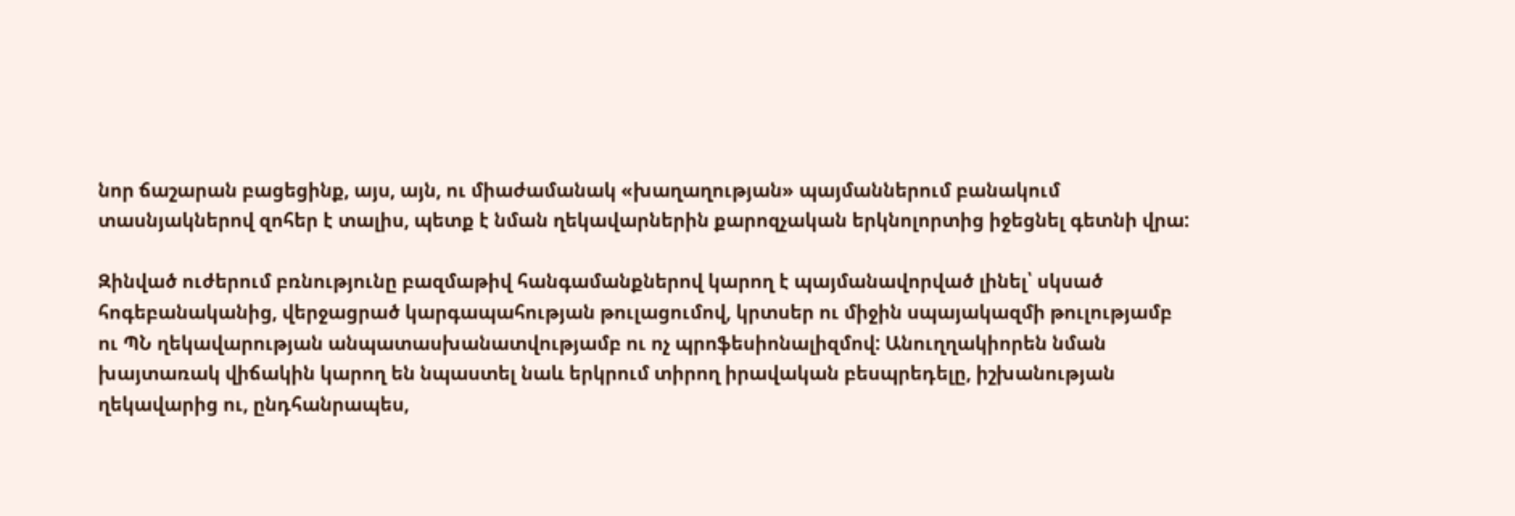նոր ճաշարան բացեցինք, այս, այն, ու միաժամանակ «խաղաղության» պայմաններում բանակում տասնյակներով զոհեր է տալիս, պետք է նման ղեկավարներին քարոզչական երկնոլորտից իջեցնել գետնի վրա:

Զինված ուժերում բռնությունը բազմաթիվ հանգամանքներով կարող է պայմանավորված լինել՝ սկսած հոգեբանականից, վերջացրած կարգապահության թուլացումով, կրտսեր ու միջին սպայակազմի թուլությամբ ու ՊՆ ղեկավարության անպատասխանատվությամբ ու ոչ պրոֆեսիոնալիզմով: Անուղղակիորեն նման խայտառակ վիճակին կարող են նպաստել նաև երկրում տիրող իրավական բեսպրեդելը, իշխանության ղեկավարից ու, ընդհանրապես,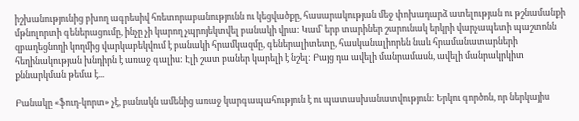իշխանությունից բխող ագրեսիվ հռետորաբանությունն ու կեցվածքը, հասարակության մեջ փոխադարձ ատելության ու թշնամանքի մթնոլորտի գեներացումը, ինչը չի կարող չպրոյեկտվել բանակի վրա: Կամ՝ երբ տարիներ շարունակ երկրի վարչապետի պաշտոնն զբաղեցնողի կողմից վարկաբեկվում է բանակի հրամկազմը, գեներալիտետը, հասկանալիորեն նաև հրամանատարների հեղինակության խնդիրն է առաջ գալիս: Էլի շատ բաներ կարելի է նշել: Բայց դա ավելի մանրամասն, ավելի մանրակրկիտ քննարկման թեմա է...

Բանակը «ֆուդ-կորտ» չէ, բանակն ամենից առաջ կարգապահություն է ու պատասխանատվություն: Երկու գործոն, որ ներկայիս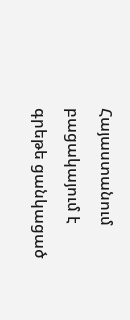Հայաստանում բացակայում է գրեթե ցանկացած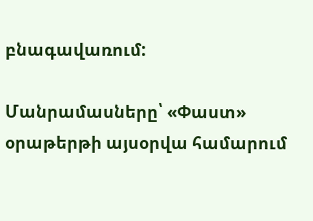բնագավառում:

Մանրամասները՝ «Փաստ» օրաթերթի այսօրվա համարում